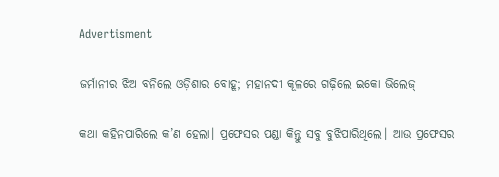Advertisment

ଜର୍ମାନୀର ଝିଅ ବନିଲେ ଓଡ଼ିଶାର ବୋହୂ; ମହାନଦୀ କୂଳରେ ଗଢ଼ିଲେ ଇକୋ ଭିଲେଜ୍‌

କଥା କହିନପାରିଲେ କ’ଣ ହେଲା। ପ୍ରଫେସର ପଣ୍ଡା କିନ୍ତୁ ସବୁ ବୁଝିପାରିଥିଲେ। ଆଉ ପ୍ରଫେସର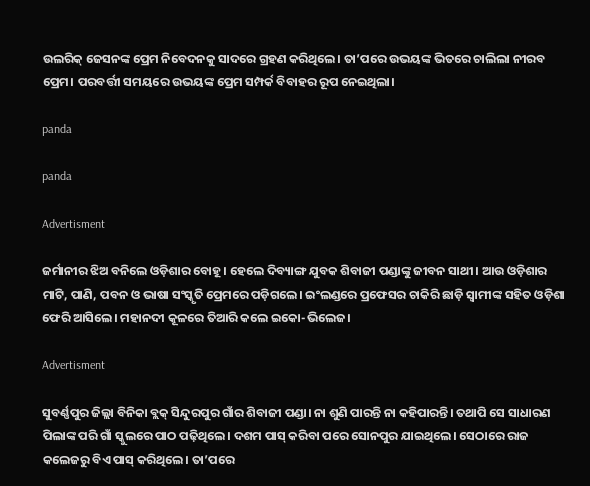ଉଲରିକ‌୍‍ ଜେସନଙ୍କ ପ୍ରେମ ନିବେଦନକୁ ସାଦରେ ଗ୍ରହଣ କରିଥିଲେ। ତା’ପରେ ଉଭୟଙ୍କ ଭିତରେ ଚାଲିଲା ନୀରବ ପ୍ରେମ। ପରବର୍ତ୍ତୀ ସମୟରେ ଉଭୟଙ୍କ ପ୍ରେମ ସମ୍ପର୍କ ବିବାହର ରୂପ ନେଇଥିଲା।

panda

panda

Advertisment

ଜର୍ମାନୀର ଝିଅ ବନିଲେ ଓଡ଼ିଶାର ବୋହୂ। ହେଲେ ଦିବ୍ୟାଙ୍ଗ ଯୁବକ ଶିବାଜୀ ପଣ୍ଡାଙ୍କୁ ଜୀବନ ସାଥୀ। ଆଉ ଓଡ଼ିଶାର ମାଟି, ପାଣି, ପବନ ଓ ଭାଷା ସଂସ୍କୃତି ପ୍ରେମରେ ପଡ଼ିଗଲେ। ଇଂଲଣ୍ଡରେ ପ୍ରଫେସର ଚାକିରି ଛାଡ଼ି ସ୍ୱାମୀଙ୍କ ସହିତ ଓଡ଼ିଶା ଫେରି ଆସିଲେ। ମହାନଦୀ କୂଳରେ ତିଆରି କଲେ ଇକୋ-ଭିଲେଜ।

Advertisment

ସୁବର୍ଣ୍ଣପୁର ଜିଲ୍ଲା ବିନିକା ବ୍ଲକ୍‌ ସିନ୍ଦୁରପୁର ଗାଁର ଶିବାଜୀ ପଣ୍ଡା। ନା ଶୁଣି ପାରନ୍ତି ନା କହିପାରନ୍ତି। ତଥାପି ସେ ସାଧାରଣ ପିଲାଙ୍କ ପରି ଗାଁ ସ୍କୁଲରେ ପାଠ ପଢ଼ିଥିଲେ। ଦଶମ ପାସ୍‌ କରିବା ପରେ ସୋନପୁର ଯାଇଥିଲେ। ସେଠାରେ ରାଜ କଲେଜରୁ ବିଏ ପାସ୍‌ କରିଥିଲେ। ତା’ପରେ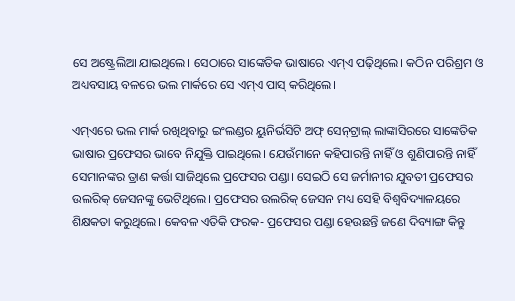ସେ ଅଷ୍ଟ୍ରେଲିଆ ଯାଇଥିଲେ। ସେଠାରେ ସାଙ୍କେତିକ ଭାଷାରେ ଏମ୍‌ଏ ପଢ଼ିଥିଲେ। କଠିନ ପରିଶ୍ରମ ଓ ଅଧ୍ୟବସାୟ ବଳରେ ଭଲ ମାର୍କରେ ସେ ଏମ୍‌ଏ ପାସ୍‌ କରିଥିଲେ।

ଏମ୍‌ଏରେ ଭଲ ମାର୍କ ରଖିଥିବାରୁ ଇଂଲଣ୍ଡର ୟୁନିର୍ଭସିଟି ଅଫ୍‌ ସେନ୍‌‌ଟ୍ରାଲ୍‌ ଲାଙ୍କାସିରରେ ସାଙ୍କେତିକ ଭାଷାର ପ୍ରଫେସର ଭାବେ ନିଯୁକ୍ତି ପାଇଥିଲେ। ଯେଉଁମାନେ କହିପାରନ୍ତି ନାହିଁ ଓ ଶୁଣିପାରନ୍ତି ନାହିଁ ସେମାନଙ୍କର ତ୍ରାଣ କର୍ତ୍ତା ସାଜିଥିଲେ ପ୍ରଫେସର ପଣ୍ଡା। ସେଇଠି ସେ ଜର୍ମାନୀର ଯୁବତୀ ପ୍ରଫେସର ଉଲରିକ‌୍‍ ଜେସନଙ୍କୁ ଭେଟିଥିଲେ। ପ୍ରଫେସର ଉଲରିକ‌୍‍ ଜେସନ ମଧ୍ୟ ସେହି ବିଶ୍ୱବିଦ୍ୟାଳୟରେ ଶିକ୍ଷକତା କରୁଥିଲେ। କେବଳ ଏତିକି ଫରକ- ପ୍ରଫେସର ପଣ୍ଡା ହେଉଛନ୍ତି ଜଣେ ଦିବ୍ୟାଙ୍ଗ କିନ୍ତୁ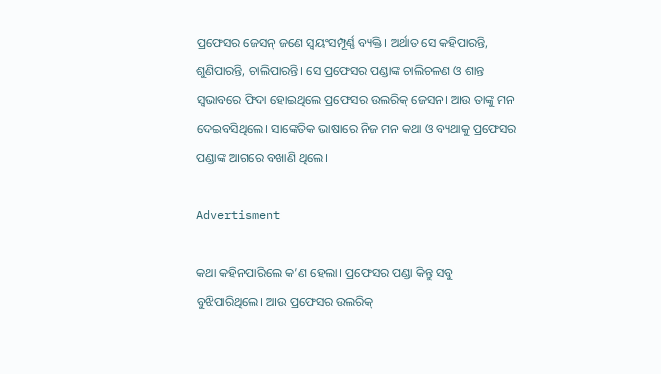ପ୍ରଫେସର ଜେସନ୍‌ ଜଣେ ସ୍ୱୟଂସମ୍ପୂର୍ଣ୍ଣ ବ୍ୟକ୍ତି। ଅର୍ଥାତ ସେ କହିପାରନ୍ତି, ଶୁଣିପାରନ୍ତି, ଚାଲିପାରନ୍ତି। ସେ ପ୍ରଫେସର ପଣ୍ଡାଙ୍କ ଚାଲିଚଳଣ ଓ ଶାନ୍ତ ସ୍ୱଭାବରେ ଫିଦା ହୋଇଥିଲେ ପ୍ରଫେସର ଉଲରିକ‌୍‍ ଜେସନ। ଆଉ ତାଙ୍କୁ ମନ ଦେଇବସିଥିଲେ। ସାଙ୍କେତିକ ଭାଷାରେ ନିଜ ମନ କଥା ଓ ବ୍ୟଥାକୁ ପ୍ରଫେସର ପଣ୍ଡାଙ୍କ ଆଗରେ ବଖାଣି ଥିଲେ।

Advertisment

କଥା କହିନପାରିଲେ କ’ଣ ହେଲା। ପ୍ରଫେସର ପଣ୍ଡା କିନ୍ତୁ ସବୁ ବୁଝିପାରିଥିଲେ। ଆଉ ପ୍ରଫେସର ଉଲରିକ‌୍‍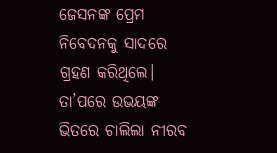ଜେସନଙ୍କ ପ୍ରେମ ନିବେଦନକୁ ସାଦରେ ଗ୍ରହଣ କରିଥିଲେ। ତା’ପରେ ଉଭୟଙ୍କ ଭିତରେ ଚାଲିଲା ନୀରବ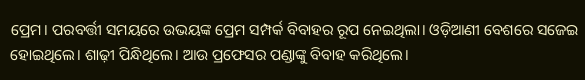ପ୍ରେମ। ପରବର୍ତ୍ତୀ ସମୟରେ ଉଭୟଙ୍କ ପ୍ରେମ ସମ୍ପର୍କ ବିବାହର ରୂପ ନେଇଥିଲା। ଓଡ଼ିଆଣୀ ବେଶରେ ସଜେଇ ହୋଇଥିଲେ। ଶାଢ଼ୀ ପିନ୍ଧିଥିଲେ। ଆଉ ପ୍ରଫେସର ପଣ୍ଡାଙ୍କୁ ବିବାହ କରିଥିଲେ।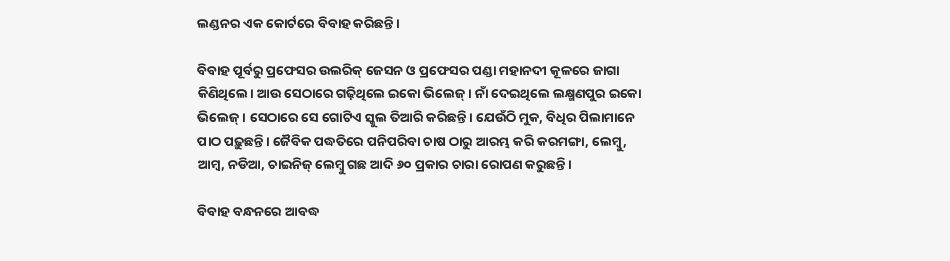ଲଣ୍ଡନର ଏକ କୋର୍ଟରେ ବିବାହ କରିଛନ୍ତି।

ବିବାହ ପୂର୍ବରୁ ପ୍ରଫେସର ଉଲରିକ‌୍‍ ଜେସନ ଓ ପ୍ରଫେସର ପଣ୍ଡା ମହାନଦୀ କୂଳରେ ଜାଗା କିଣିଥିଲେ। ଆଉ ସେଠାରେ ଗଢ଼ିଥିଲେ ଇକୋ ଭିଲେଜ୍‌। ନାଁ ଦେଇଥିଲେ ଲକ୍ଷ୍ମଣପୁର ଇକୋ ଭିଲେଜ୍‌। ସେଠାରେ ସେ ଗୋଟିଏ ସ୍କୁଲ ତିଆରି କରିଛନ୍ତି। ଯେଉଁଠି ମୁକ, ବିଧିର ପିଲାମାନେ ପାଠ ପଢ଼ୁଛନ୍ତି। ଜୈବିକ ପଦ୍ଧତିରେ ପନିପରିବା ଚାଷ ଠାରୁ ଆରମ୍ଭ କରି କରମଙ୍ଗା, ଲେମ୍ୱୁ, ଆମ୍ୱ, ନଡିଆ, ଚାଇନିଜ‌୍‍ ଲେମ୍ୱୁ ଗଛ ଆଦି ୬୦ ପ୍ରକାର ଚାରା ରୋପଣ କରୁଛନ୍ତି।

ବିବାହ ବନ୍ଧନରେ ଆବଦ୍ଧ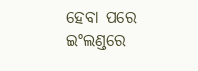ହେବା ପରେ ଇଂଲଣ୍ଡରେ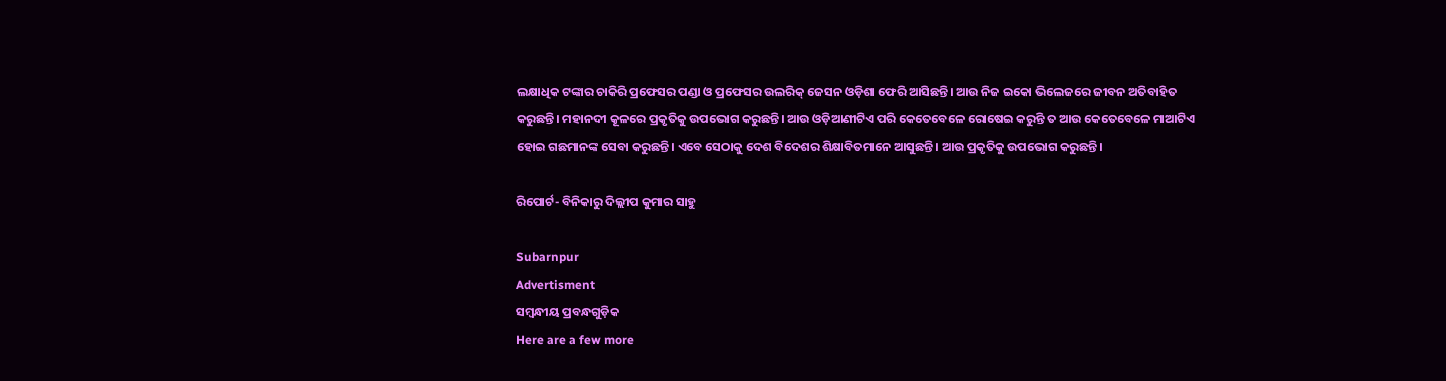ଲକ୍ଷାଧିକ ଟଙ୍କାର ଚାକିରି ପ୍ରଫେସର ପଣ୍ଡା ଓ ପ୍ରଫେସର ଉଲରିକ‌୍‍ ଜେସନ ଓଡ଼ିଶା ଫେରି ଆସିଛନ୍ତି। ଆଉ ନିଜ ଇକୋ ଭିଲେଜରେ ଜୀବନ ଅତିବାହିତ କରୁଛନ୍ତି। ମହାନଦୀ କୂଳରେ ପ୍ରକୃତିକୁ ଉପଭୋଗ କରୁଛନ୍ତି। ଆଉ ଓଡ଼ିଆଣୀଟିଏ ପରି କେତେବେଳେ ରୋଷେଇ କରୁନ୍ତି ତ ଆଉ କେତେବେଳେ ମାଆଟିଏ ହୋଇ ଗଛମାନଙ୍କ ସେବା କରୁଛନ୍ତି। ଏବେ ସେଠାକୁ ଦେଶ ବିଦେଶର ଶିକ୍ଷାବିତମାନେ ଆସୁଛନ୍ତି। ଆଉ ପ୍ରକୃତିକୁ ଉପଭୋଗ କରୁଛନ୍ତି।

ରିପୋର୍ଟ- ବିନିକାରୁ ଦିଲ୍ଲୀପ କୁମାର ସାହୁ

Subarnpur
Advertisment
ସମ୍ବନ୍ଧୀୟ ପ୍ରବନ୍ଧଗୁଡ଼ିକ
Here are a few more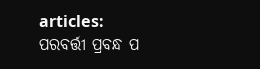articles:
ପରବର୍ତ୍ତୀ ପ୍ରବନ୍ଧ ପ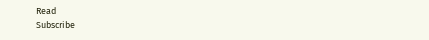Read
Subscribe